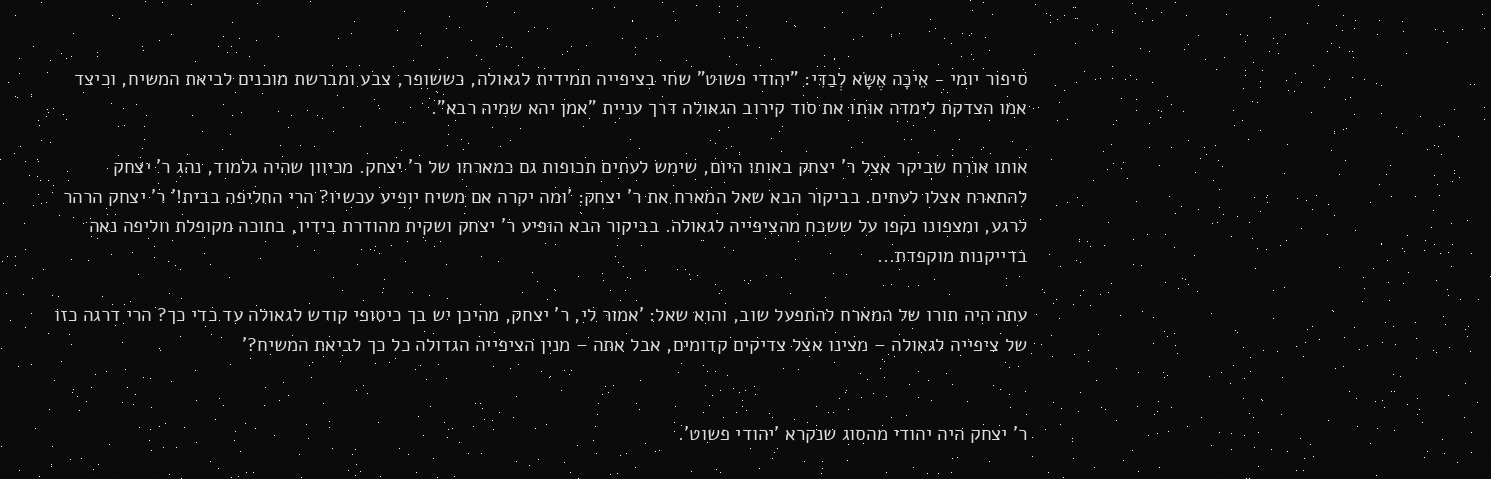סיפור יומי - אֵיכָה אֶשָּׂא לְבַדִּי: "יהודי פשוט" שחי בציפייה תמידית לגאולה, כששופר, צבע ומברשת מוכנים לביאת המשיח, וכיצד אמו הצדקת לימדה אותו את סוד קירוב הגאולה דרך עניית "אמן יהא שמיה רבא".

אותו אורח שביקר אצל ר' יצחק באותו היום, שימש לעתים תכופות גם כמארחו של ר' יצחק. מכיוון שהיה גלמוד, נהג ר' יצחק להתארח אצלו לעתים. בביקור הבא שאל המארח את ר' יצחק: 'ומה יקרה אם משיח יופיע עכשיו? הרי החליפה בבית!' ר' יצחק הרהר לרגע, ומצפונו נקפו על ששכח מהציפייה לגאולה. בביקור הבא הופיע ר' יצחק ושקית מהודרת בידיו, בתוכה מקופלת חליפה נאה בדייקנות מוקפדת...

עתה היה תורו של המארח להתפעל שוב, והוא שאל: 'אמור לי, ר' יצחק, מהיכן יש בך כיסופי קודש לגאולה עד כדי כך? הרי דרגה כזו של ציפייה לגאולה – מצינו אצל צדיקים קדומים, אבל אתה – מנין הציפייה הגדולה כל כך לביאת המשיח?'


ר' יצחק היה יהודי מהסוג שנקרא 'יהודי פשוט'.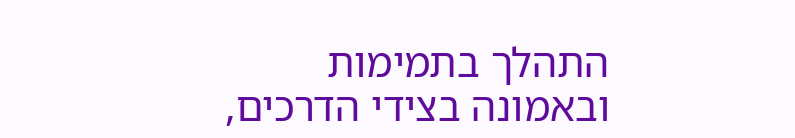התהלך בתמימות ובאמונה בצידי הדרכים,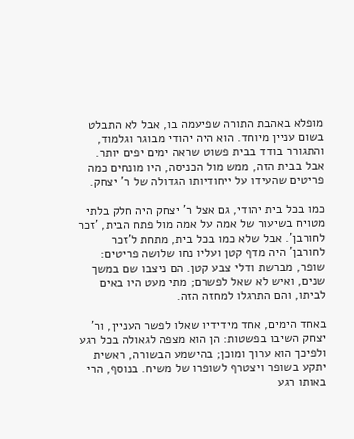מופלא באהבת התורה שפיעמה בו, אבל לא התבלט בשום עניין מיוחד. הוא היה יהודי מבוגר וגלמוד, והתגורר בודד בבית פשוט שראה ימים יפים יותר. אבל בבית הזה, ממש מול הכניסה, היו מונחים כמה פריטים שהעידו על ייחודיותו הגדולה של ר' יצחק.

כמו בכל בית יהודי, גם אצל ר' יצחק היה חלק בלתי מטויח בשיעור של אמה על אמה מול פתח הבית, 'זכר לחורבן'. אבל שלא כמו בכל בית, מתחת ל'זכר לחורבן' היה מדף קטן ועליו נחו שלושה פריטים: שופר, מברשת ודלי צבע קטן. הם ניצבו שם במשך שנים, ואיש לא שאל לפשרם; מתי מעט היו באים לביתו, והם התרגלו למחזה הזה.

באחד הימים, אחד מידידיו שאלו לפשר העניין, ור' יצחק השיבו בפשטות: הן הוא מצפה לגאולה בכל רגע ולפיכך הוא ערוך ומוכן; בהישמע הבשורה, ראשית יתקע בשופר ויצטרף לשופרו של משיח. בנוסף, הרי באותו רגע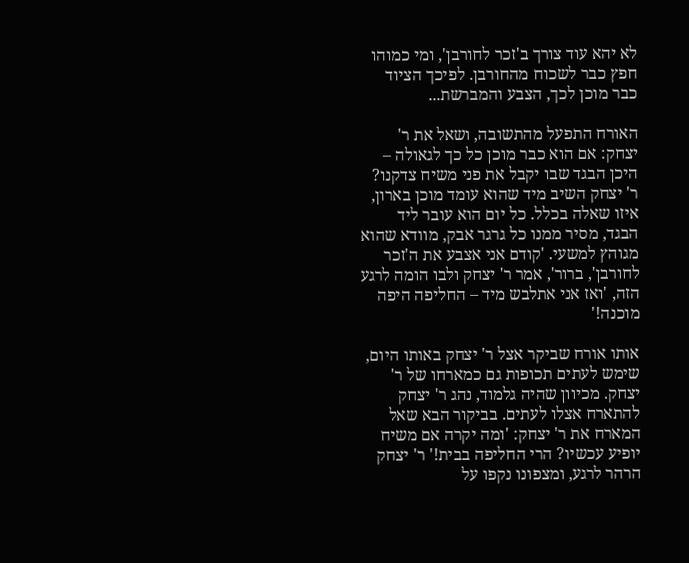לא יהא עוד צורך ב'זכר לחורבן', ומי כמוהו חפץ כבר לשכוח מהחורבן. לפיכך הציוד כבר מוכן לכך, הצבע והמברשת...

האורח התפעל מהתשובה, ושאל את ר' יצחק: אם הוא כבר מוכן כל כך לגאולה – היכן הבגד שבו יקבל את פני משיח צדקנו? ר' יצחק השיב מיד שהוא עומד מוכן בארון, איזו שאלה בכלל. כל יום הוא עובר ליד הבגד, מסיר ממנו כל גרגר אבק, מוודא שהוא מגוהץ למשעי. 'קודם אני אצבע את ה'זכר לחורבן', ברור', אמר ר' יצחק ולבו הומה לרגע הזה, 'ואז אני אתלבש מיד – החליפה היפה מוכנה!'

אותו אורח שביקר אצל ר' יצחק באותו היום, שימש לעתים תכופות גם כמארחו של ר' יצחק. מכיוון שהיה גלמוד, נהג ר' יצחק להתארח אצלו לעתים. בביקור הבא שאל המארח את ר' יצחק: 'ומה יקרה אם משיח יופיע עכשיו? הרי החליפה בבית!' ר' יצחק הרהר לרגע, ומצפונו נקפו על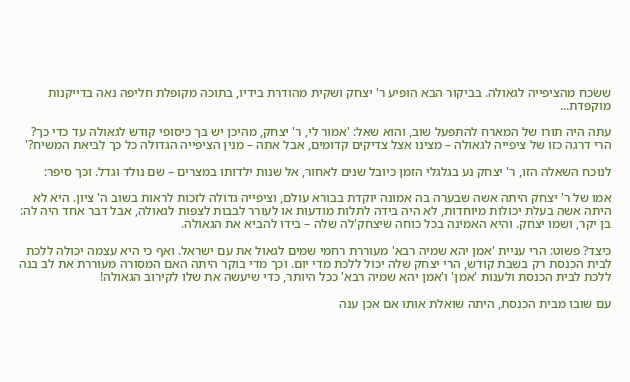ששכח מהציפייה לגאולה. בביקור הבא הופיע ר' יצחק ושקית מהודרת בידיו, בתוכה מקופלת חליפה נאה בדייקנות מוקפדת...

עתה היה תורו של המארח להתפעל שוב, והוא שאל: 'אמור לי, ר' יצחק, מהיכן יש בך כיסופי קודש לגאולה עד כדי כך? הרי דרגה כזו של ציפייה לגאולה – מצינו אצל צדיקים קדומים, אבל אתה – מנין הציפייה הגדולה כל כך לביאת המשיח?'

לנוכח השאלה הזו, ר' יצחק נע בגלגלי הזמן כיובל שנים לאחור, אל שנות ילדותו במצרים – שם נולד וגדל. וכך סיפר:

אמו של ר' יצחק היתה אשה שבערה בה אמונה יוקדת בבורא עולם, וציפייה גדולה לזכות לראות בשוב ה' ציון. היא לא היתה אשה בעלת יכולות מיוחדות, לא היה בידה לתלות מודעות או לעורר לבבות לצפות לגאולה, אבל דבר אחד היה לה: בן יקר, ושמו יצחק. והיא האמינה בכל כוחה שיצחק'לה שלה – בידו להביא את הגאולה.

כיצד? פשוט: הרי עניית 'אמן יהא שמיה רבא' מעוררת רחמי שמים לגאול את עם ישראל. ואף כי היא עצמה יכולה ללכת לבית הכנסת רק בשבת קודש, הרי יצחק שלה יכול ללכת מדי יום. וכך מדי בוקר היתה האם המסורה מעוררת את לב בנה ללכת לבית הכנסת ולענות 'אמן' ו'אמן יהא שמיה רבא' ככל היותר, כדי שיעשה את שלו לקירוב הגאולה!

עם שובו מבית הכנסת, היתה שואלת אותו אם אכן ענה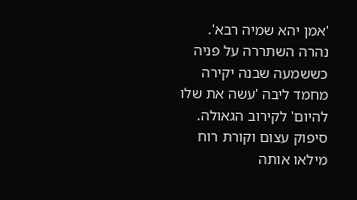'אמן יהא שמיה רבא'. נהרה השתררה על פניה כששמעה שבנה יקירה מחמד ליבה 'עשה את שלו להיום' לקירוב הגאולה. סיפוק עצום וקורת רוח מילאו אותה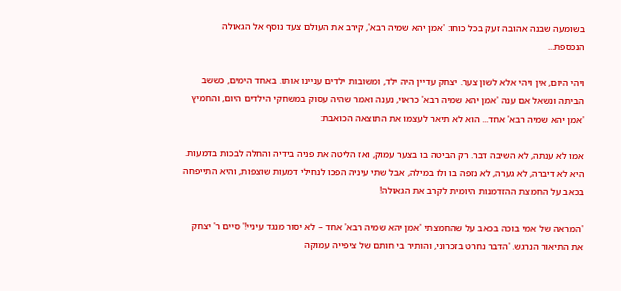בשומעה שבנה אהובה זעק בכל כוחו: 'אמן יהא שמיה רבא', קירב את העולם צעד נוסף אל הגאולה הנכספת...

ויהי היום, אין ויהי אלא לשון צער. יצחק עדיין היה ילד, ומשובות ילדים עניינו אותו. באחד הימים, כששב הביתה ונשאל אם ענה 'אמן יהא שמיה רבא' כראוי, נענה ואמר שהיה עסוק במשחקי הילדים היום, והחמיץ 'אמן יהא שמיה רבא' אחד... הוא לא תיאר לעצמו את התוצאה הכואבת:

אמו לא ענתה, לא השיבה דבר. רק הביטה בו בצער עמוק, ואז הליטה את פניה בידיה והחלה לבכות בדמעות. היא לא דיברה, לא גערה, לא נזפה בו ולו במילה, אבל שתי עיניה הפכו לנחילי דמעות שוצפות, והיא התייפחה בכאב על החמצת ההזדמנות היומית לקרב את הגאולה!

'המראה של אמי בוכה בכאב על שהחמצתי 'אמן יהא שמיה רבא' אחד – לא יסור מנגד עיניי!' סיים ר' יצחק את התיאור הנרגש. 'הדבר נחרט בזכרוני, והותיר בי חותם של ציפייה עמוקה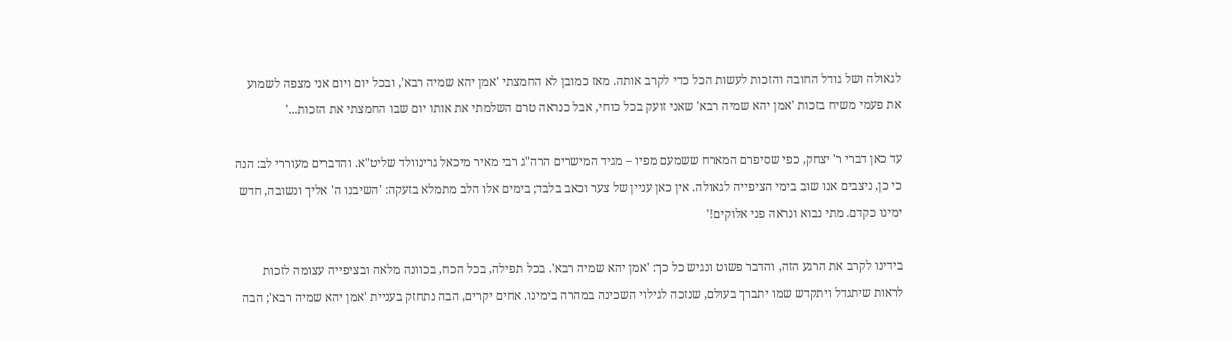לגאולה ושל גודל החובה והזכות לעשות הכל כדי לקרב אותה. מאז כמובן לא החמצתי 'אמן יהא שמיה רבא', ובכל יום ויום אני מצפה לשמוע את פעמי משיח בזכות 'אמן יהא שמיה רבא' שאני זועק בכל כוחי, אבל כנראה טרם השלמתי את אותו יום שבו החמצתי את הזכות...'

עד כאן דברי ר' יצחק, כפי שסיפרם המארח ששמעם מפיו – מגיד המישרים הרה"ג רבי מאיר מיכאל גרינוולד שליט"א. והדברים מעוררי לב: הנה כי כן, ניצבים אנו שוב בימי הציפייה לגאולה. אין כאן עניין של צער וכאב בלבד; בימים אלו הלב מתמלא בזעקה: 'השיבנו ה' אליך ונשובה, חדש ימינו כקדם. מתי נבוא ונראה פני אלוקים!'

בידינו לקרב את הרגע הזה, והדבר פשוט ונגיש כל כך: 'אמן יהא שמיה רבא'. בכל תפילה, בכל הכח, בכוונה מלאה ובציפייה עצומה לזכות לראות שיתגדל ויתקדש שמו יתברך בעולם, שנזכה לגילוי השכינה במהרה בימינו. אחים יקרים, הבה נתחזק בעניית 'אמן יהא שמיה רבא'; הבה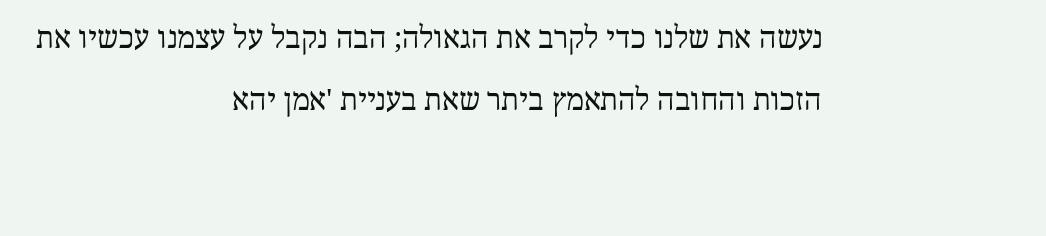נעשה את שלנו כדי לקרב את הגאולה; הבה נקבל על עצמנו עכשיו את הזכות והחובה להתאמץ ביתר שאת בעניית 'אמן יהא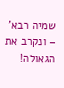שמיה רבא' – ונקרב את הגאולה!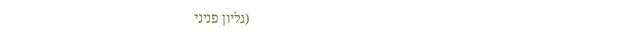(גליון פניני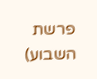פרשת השבוע)